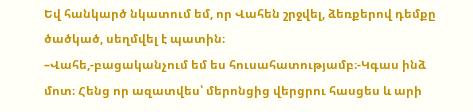Եվ հանկարծ նկատում եմ, որ Վահեն շրջվել, ձեռքերով դեմքը ծածկած, սեղմվել է պատին։
–Վահե,-բացականչում եմ ես հուսահատությամբ։-Կգաս ինձ մոտ։ Հենց որ ազատվես՝ մերոնցից վերցրու հասցես և արի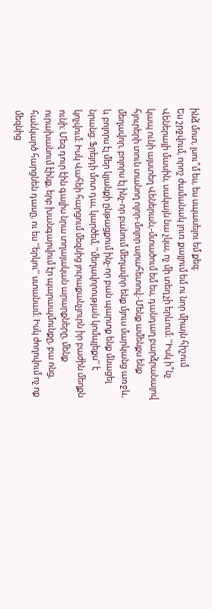ինձ մոտ, լսու՞մ ես, ես սպասելու եմ քեզ։
Ես շրջվում, որոշ ժամանակ լուռ քայլում եմ ու նոր միայն հիշում Վեներայի մասին, սակայն նա չկա, ոչ մի տեղ չի երևում։ ''Իսկ ի՞նչ կապ ունի այստեղ Վեներան,-մտածում եմ ես, դանդաղ բարձրանալով հյուրերի տուն տանող ոլոր-մոլոր արահետով։-Մենք ամենքս ենք մեղավոր, բոլորս էլ ինչ-որ բանում մեղավոր ենք մյուս մարկանց առջև, և բոլորս էլ մեր կյանքի ընթացքում ինչ-որ բան պարտք ենք մնացել նրանց։ Ֆրեյդի մոտ դա, կարծեմ, ''մեղավորության կոմպլեքս'' է կոչվում։ Իսկ Վահեի հարցում մեզնից յուրաքանչյուրն իր բաժին մեղքն ունի։ Մեզ դուր էին գալիս նրա տղայական արարքները, մենք ուրախանում էինք, երբ խանգարվում էր պարապմունքը, բա ոնց, հանկարծ հարցնեն դասը, ու ես ''երկու'' ստանամ։ Իսկ ժողովում ոչ ոք մեզնից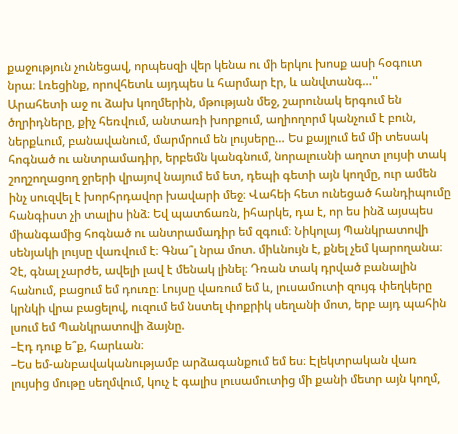քաջություն չունեցավ, որպեսզի վեր կենա ու մի երկու խոսք ասի հօգուտ նրա։ Լռեցինք, որովհետև այդպես և հարմար էր, և անվտանգ…''
Արահետի աջ ու ձախ կողմերին, մթության մեջ, շարունակ երգում են ծղրիդները, քիչ հեռվում, անտառի խորքում, աղիողորմ կանչում է բուն, ներքևում, բանավանում, մարմրում են լույսերը… Ես քայլում եմ մի տեսակ հոգնած ու անտրամադիր, երբեմն կանգնում, նորալուսնի աղոտ լույսի տակ շողշողացող ջրերի վրայով նայում եմ ետ, դեպի գետի այն կողմը, ուր ամեն ինչ սուզվել է խորհրդավոր խավարի մեջ։ Վահեի հետ ունեցած հանդիպումը հանգիստ չի տալիս ինձ։ Եվ պատճառն, իհարկե, դա է, որ ես ինձ այսպես միանգամից հոգնած ու անտրամադիր եմ զգում։ Նիկոլայ Պանկրատովի սենյակի լույսը վառվում է։ Գնա՞լ նրա մոտ. միևնույն է, քնել չեմ կարողանա։ Չէ, գնալ չարժե, ավելի լավ է մենակ լինել։ Դռան տակ դրված բանալին հանում, բացում եմ դուռը։ Լույսը վառում եմ և, լուսամուտի զույգ փեղկերը կրնկի վրա բացելով, ուզում եմ նստել փոքրիկ սեղանի մոտ, երբ այդ պահին լսում եմ Պանկրատովի ձայնը.
–Էդ դուք ե՞ք, հարևան։
–Ես եմ-անբավականությամբ արձագանքում եմ ես։ Էլեկտրական վառ լույսից մութը սեղմվում, կուչ է գալիս լուսամուտից մի քանի մետր այն կողմ,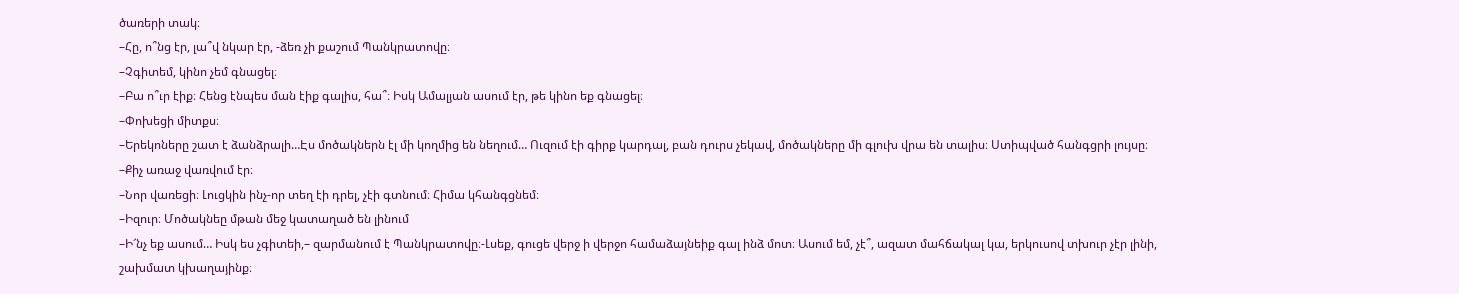ծառերի տակ։
–Հը, ո՞նց էր, լա՞վ նկար էր, -ձեռ չի քաշում Պանկրատովը։
–Չգիտեմ, կինո չեմ գնացել։
–Բա ո՞ւր էիք։ Հենց էնպես ման էիք գալիս, հա՞։ Իսկ Ամալյան ասում էր, թե կինո եք գնացել։
–Փոխեցի միտքս։
–Երեկոները շատ է ձանձրալի…Էս մոծակներն էլ մի կողմից են նեղում… Ուզում էի գիրք կարդալ, բան դուրս չեկավ, մոծակները մի գլուխ վրա են տալիս։ Ստիպված հանգցրի լույսը։
–Քիչ առաջ վառվում էր։
–Նոր վառեցի։ Լուցկին ինչ-որ տեղ էի դրել, չէի գտնում։ Հիմա կհանգցնեմ։
–Իզուր։ Մոծակնեը մթան մեջ կատաղած են լինում
–Ի՜նչ եք ասում… Իսկ ես չգիտեի,– զարմանում է Պանկրատովը։-Լսեք, գուցե վերջ ի վերջո համաձայնեիք գալ ինձ մոտ։ Ասում եմ, չէ՞, ազատ մահճակալ կա, երկուսով տխուր չէր լինի, շախմատ կխաղայինք։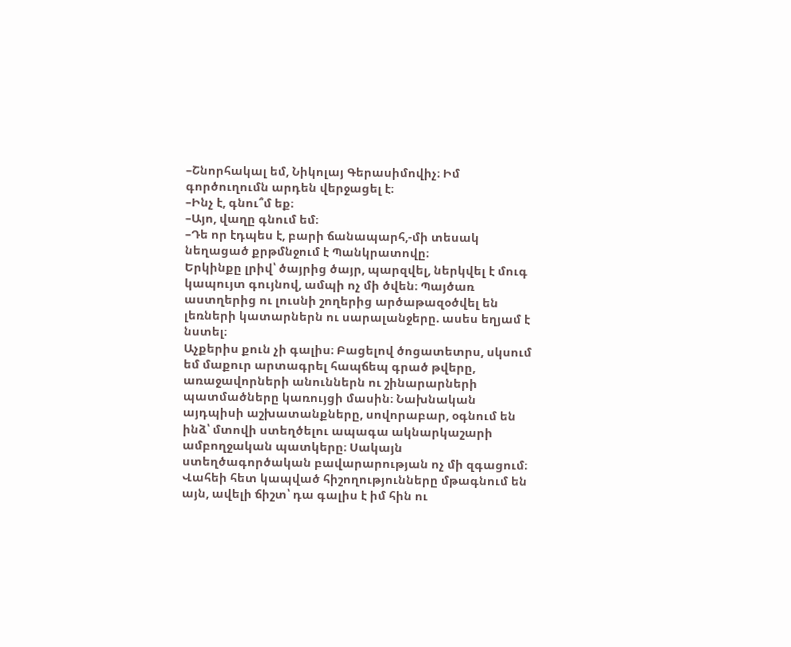–Շնորհակալ եմ, Նիկոլայ Գերասիմովիչ։ Իմ գործուղումն արդեն վերջացել է։
–Ինչ է, գնու՞մ եք։
–Այո, վաղը գնում եմ։
–Դե որ էդպես է, բարի ճանապարհ,-մի տեսակ նեղացած քրթմնջում է Պանկրատովը։
Երկինքը լրիվ՝ ծայրից ծայր, պարզվել, ներկվել է մուգ կապույտ գույնով, ամպի ոչ մի ծվեն։ Պայծառ աստղերից ու լուսնի շողերից արծաթազօծվել են լեռների կատարներն ու սարալանջերը. ասես եղյամ է նստել։
Աչքերիս քուն չի գալիս։ Բացելով ծոցատետրս, սկսում եմ մաքուր արտագրել հապճեպ գրած թվերը, առաջավորների անուններն ու շինարարների պատմածները կառույցի մասին։ Նախնական այդպիսի աշխատանքները, սովորաբար, օգնում են ինձ՝ մտովի ստեղծելու ապագա ակնարկաշարի ամբողջական պատկերը։ Սակայն ստեղծագործական բավարարության ոչ մի զգացում։ Վահեի հետ կապված հիշողությունները մթագնում են այն, ավելի ճիշտ՝ դա գալիս է իմ հին ու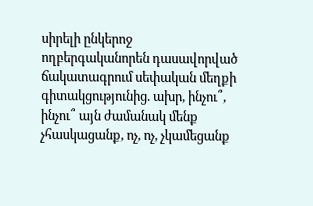սիրելի ընկերոջ ողբերգականորեն դասավորված ճակատագրում սեփական մեղքի գիտակցությունից. ախր, ինչու՞, ինչու՞ այն ժամանակ մենք չհասկացանք, ոչ, ոչ, չկամեցանք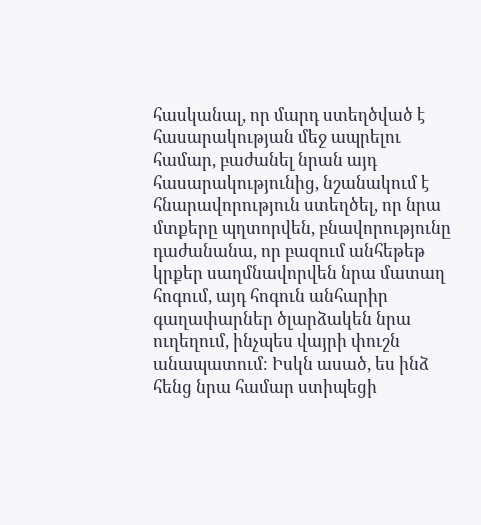հասկանալ, որ մարդ ստեղծված է հասարակության մեջ ապրելու համար, բաժանել նրան այդ հասարակությունից, նշանակում է հնարավորություն ստեղծել, որ նրա մտքերը պղտորվեն, բնավորությունը դաժանանա, որ բազում անհեթեթ կրքեր սաղմնավորվեն նրա մատաղ հոգում, այդ հոգուն անհարիր գաղափարներ ծլարձակեն նրա ուղեղում, ինչպես վայրի փուշն անապատում։ Իսկն ասած, ես ինձ հենց նրա համար ստիպեցի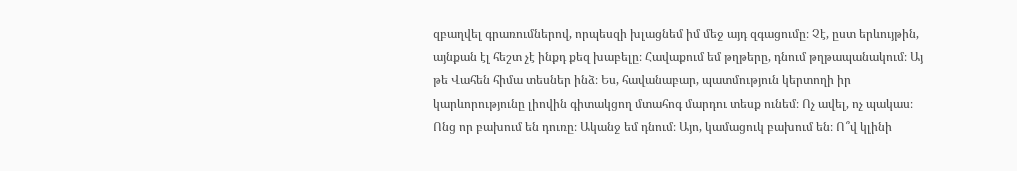զբաղվել գրառումներով, որպեսզի խլացնեմ իմ մեջ այդ զգացումը։ Չէ, ըստ երևույթին, այնքան էլ հեշտ չէ ինքդ քեզ խաբելը։ Հավաքում եմ թղթերը, դնում թղթապանակում։ Այ թե Վահեն հիմա տեսներ ինձ։ Ես, հավանաբար, պատմություն կերտողի իր կարևորությունը լիովին գիտակցող մտահոգ մարդու տեսք ունեմ։ Ոչ ավել, ոչ պակաս։ Ոնց որ բախում են դուռը։ Ականջ եմ դնում։ Այո, կամացուկ բախում են։ Ո՞վ կլինի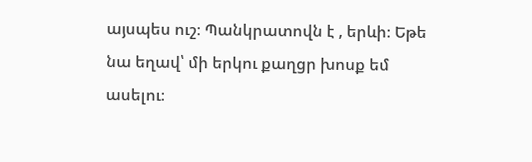այսպես ուշ։ Պանկրատովն է , երևի։ Եթե նա եղավ՝ մի երկու քաղցր խոսք եմ ասելու։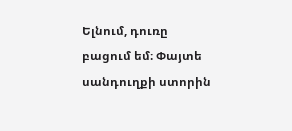Ելնում, դուռը բացում եմ։ Փայտե սանդուղքի ստորին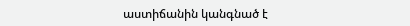աստիճանին կանգնած է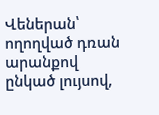Վեներան՝ ողողված դռան արանքով ընկած լույսով,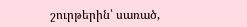շուրթերին՝ սառած,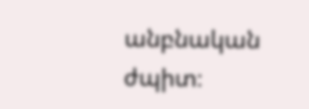անբնական ժպիտ։